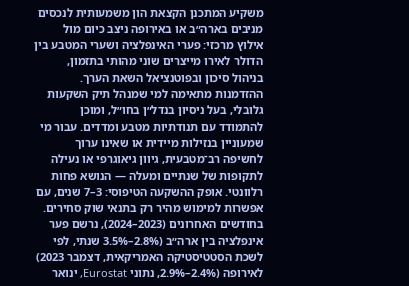משקיע המתכנן הקצאת הון משמעותית לנכסים מניבים בארה״ב או באירופה ניצב כיום מול אילוץ מרכזי: פערי האינפלציה ושערי המטבע בין הדולר לאירו מייצרים שוני מהותי בתזמון, בניהול סיכון ובפוטנציאל השאת הערך. ההזדמנות מתאימה למי שמנהל תיק השקעות גלובלי, בעל ניסיון בנדל״ן בחו״ל, ומוכן להתמודד עם תנודתיות מטבע ומדדים. עבור מי שמעוניין בנזילות מיידית או שאינו ערוך לחשיפה רב־מטבעית, גיוון גיאוגרפי או נעילה לתקופות של שנתיים ומעלה — הנושא פחות רלוונטי. אופק ההשקעה הטיפוסי: 3–7 שנים, עם אפשרות למימוש מהיר רק בתנאי שוק סחירים.
בחודשים האחרונים (2023–2024), נרשם פער אינפלציה בין ארה״ב (2.8%–3.5% שנתי, לפי לשכת הסטטיסטיקה האמריקאית, דצמבר 2023) לאירופה (2.4%–2.9%, נתוני Eurostat, ינואר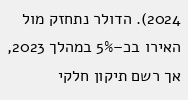2024). הדולר נתחזק מול האירו בכ–5% במהלך 2023, אך רשם תיקון חלקי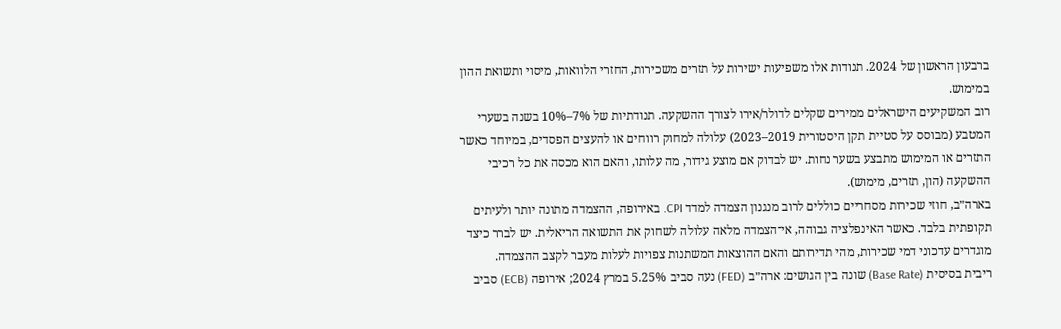ברבעון הראשון של 2024. תנודות אלו משפיעות ישירות על תזרים משכירות, החזרי הלוואות, מיסוי ותשואת ההון במימוש.
רוב המשקיעים הישראלים ממירים שקלים לדולר/אירו לצורך ההשקעה. תנודתיות של 7%–10% בשנה בשערי המטבע (מבוסס על סטיית תקן היסטורית 2019–2023) עלולה למחוק רווחים או להעצים הפסדים, במיוחד כאשר התזרים או המימוש מתבצע בשער נחות. יש לבדוק אם מוצע גידור, מה עלותו, והאם הוא מכסה את כל רכיבי ההשקעה (הון, תזרים, מימוש).
בארה״ב, חוזי שכירות מסחריים כוללים לרוב מנגנון הצמדה למדד CPI. באירופה, ההצמדה מתונה יותר ולעיתים תקופתית בלבד. כאשר האינפלציה גבוהה, אי־הצמדה מלאה עלולה לשחוק את התשואה הריאלית. יש לברר כיצד מוגדרים עדכוני דמי שכירות, מהי תדירותם והאם ההוצאות המשתנות צפויות לעלות מעבר לקצב ההצמדה.
ריבית בסיסית (Base Rate) שונה בין הגושים: ארה״ב (FED) נעה סביב 5.25% במרץ 2024; אירופה (ECB) סביב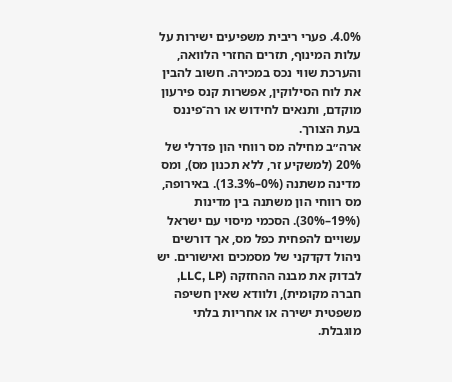4.0%. פערי ריבית משפיעים ישירות על עלות המינוף, תזרים החזרי הלוואה, והערכת שווי נכס במכירה. חשוב להבין את לוח הסילוקין, אפשרות קנס פירעון מוקדם, ותנאים לחידוש או רה־פיננס בעת הצורך.
ארה״ב מחילה מס רווחי הון פדרלי של 20% (למשקיע זר, ללא תכנון מס), ומס מדינה משתנה (0%–13.3%). באירופה, מס רווחי הון משתנה בין מדינות (19%–30%). הסכמי מיסוי עם ישראל עשויים להפחית כפל מס, אך דורשים ניהול דקדקני של מסמכים ואישורים. יש לבדוק את מבנה ההחזקה (LLC, LP, חברה מקומית), ולוודא שאין חשיפה משפטית ישירה או אחריות בלתי מוגבלת.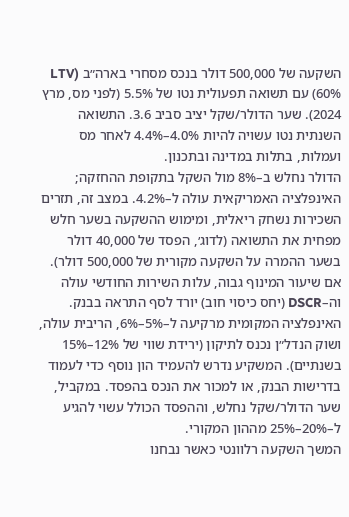השקעה של 500,000 דולר בנכס מסחרי בארה״ב (LTV 60%) עם תשואה תפעולית נטו של 5.5% (לפני מס, מרץ 2024). שער הדולר/שקל יציב סביב 3.6. התשואה השנתית נטו עשויה להיות 4.0%–4.4% לאחר מס ועמלות, בתלות במדינה ובתכנון.
הדולר נחלש ב–8% מול השקל בתקופת ההחזקה; האינפלציה האמריקאית עולה ל–4.2%. במצב זה, תזרים השכירות נשחק ריאלית, ומימוש ההשקעה בשער חלש מפחית את התשואה (לדוג׳, הפסד של 40,000 דולר בשער ההמרה על השקעה מקורית של 500,000 דולר). אם שיעור המינוף גבוה, עלות השירות החודשי עולה וה–DSCR (יחס כיסוי חוב) יורד לסף התראה בבנק.
האינפלציה המקומית מרקיעה ל–5%–6%, הריבית עולה, ושוק הנדל״ן נכנס לתיקון (ירידת שווי של 12%–15% בשנתיים). המשקיע נדרש להעמיד הון נוסף כדי לעמוד בדרישות הבנק, או למכור את הנכס בהפסד. במקביל, שער הדולר/שקל נחלש, וההפסד הכולל עשוי להגיע ל–20%–25% מההון המקורי.
המשך השקעה רלוונטי כאשר נבחנו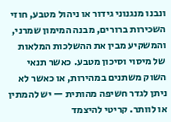ונבנו מנגנוני גידור או ניהול מטבע, חוזי השכירות ברורים, מבנה המימון שמרני, והמשקיע מבין את ההשלכות המלאות של מיסוי וסיכון מטבע. כאשר תנאי השוק משתנים במהירות, או כאשר לא ניתן לגדר חשיפה מהותית — יש להמתין או לוותר. קריטי להיצמד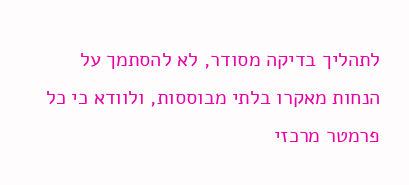לתהליך בדיקה מסודר, לא להסתמך על הנחות מאקרו בלתי מבוססות, ולוודא כי כל פרמטר מרכזי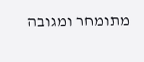מתומחר ומגובה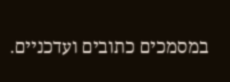במסמכים כתובים ועדכניים.